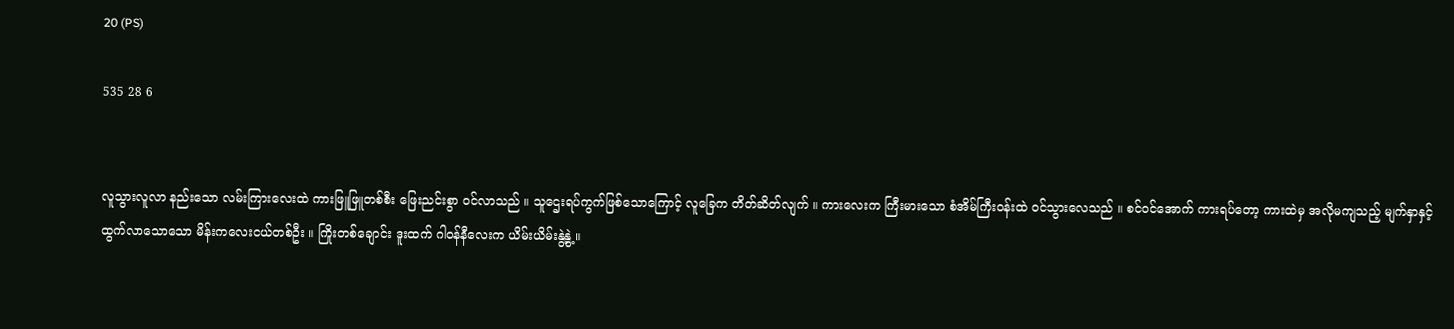20 (PS)

535 28 6


လူသွားလူလာ နည်းသော လမ်းကြားလေးထဲ ကားဖြူဖြူတစ်စီး ဖြေးညင်းစွာ ဝင်လာသည် ။ သူဌေးရပ်ကွက်ဖြစ်သောကြောင့် လူခြေက တိတ်ဆိတ်လျက် ။ ကားလေးက ကြီးမားသော စံအိမ်ကြီးဝန်းထဲ ဝင်သွားလေသည် ။ စင်ဝင်အောက် ကားရပ်တော့ ကားထဲမှ အလိုမကျသည့် မျက်နှာနှင့် ထွက်လာသောသော မိန်းကလေးငယ်တစ်ဦး ။ ကြိုးတစ်ချောင်း ဒူးထက် ဂါဝန်နီလေးက ယိမ်းယိမ်းနွဲ့နွဲ့ ။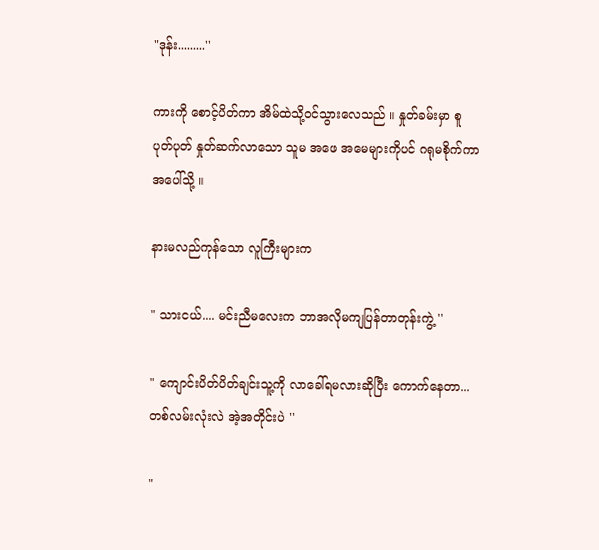"ဒုန်း.........''

ကားကို စောင့်ပိတ်ကာ အိမ်ထဲသို့ဝင်သွားလေသည် ။ နှုတ်ခမ်းမှာ စူပုတ်ပုတ် နှုတ်ဆက်လာသော သူမ အဖေ အမေများကိုပင် ဂရုမစိုက်ကာ အပေါ်သို့ ။

နားမလည်ကုန်သော လူကြီးများက

" သားငယ်.... မင်းညီမလေးက ဘာအလိုမကျပြန်တာတုန်းကွဲ့ ''

" ကျောင်းပိတ်ပိတ်ချင်းသူ့ကို လာခေါ်ရမလားဆိုပြီး ကောက်နေတာ... တစ်လမ်းလုံးလဲ အဲ့အတိုင်းပဲ ''

"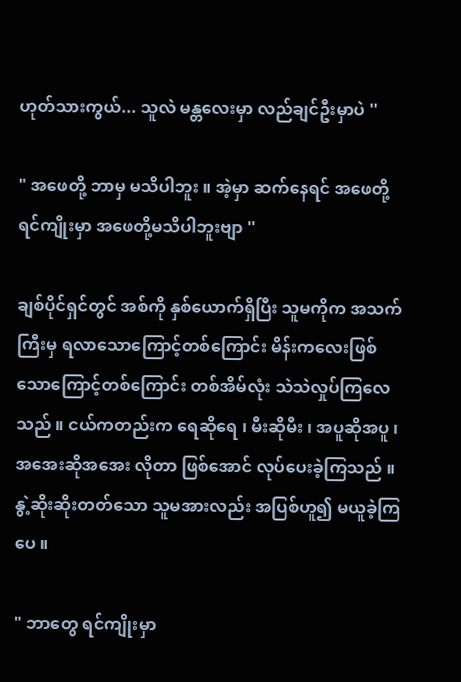ဟုတ်သားကွယ်... သူလဲ မန္တလေးမှာ လည်ချင်ဦးမှာပဲ ''

" အဖေတို့ ဘာမှ မသိပါဘူး ။ အဲ့မှာ ဆက်နေရင် အဖေတို့ ရင်ကျိုးမှာ အဖေတို့မသိပါဘူးဗျာ ''

ချစ်ပိုင်ရှင်တွင် အစ်ကို နှစ်ယောက်ရှိပြီး သူမကိုက အသက်ကြီးမှ ရလာသောကြောင့်တစ်ကြောင်း မိန်းကလေးဖြစ်သောကြောင့်တစ်ကြောင်း တစ်အိမ်လုံး သဲသဲလှုပ်ကြလေသည် ။ ငယ်ကတည်းက ရေဆိုရေ ၊ မီးဆိုမီး ၊ အပူဆိုအပူ ၊ အအေးဆိုအအေး လိုတာ ဖြစ်အောင် လုပ်ပေးခဲ့ကြသည် ။ နွဲ့ဆိုးဆိုးတတ်သော သူမအားလည်း အပြစ်ဟူ၍ မယူခဲ့ကြပေ ။

" ဘာတွေ ရင်ကျိုးမှာ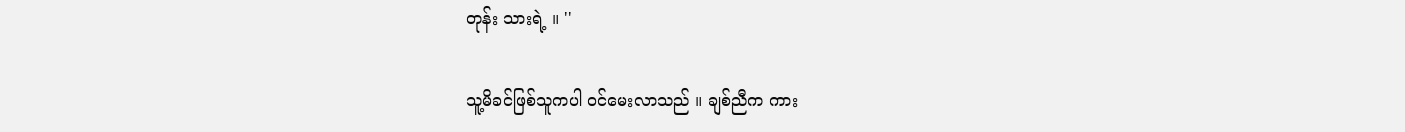တုန်း သားရဲ့ ။ ''

သူ့မိခင်ဖြစ်သူကပါ ဝင်မေးလာသည် ။ ချစ်ညီက ကား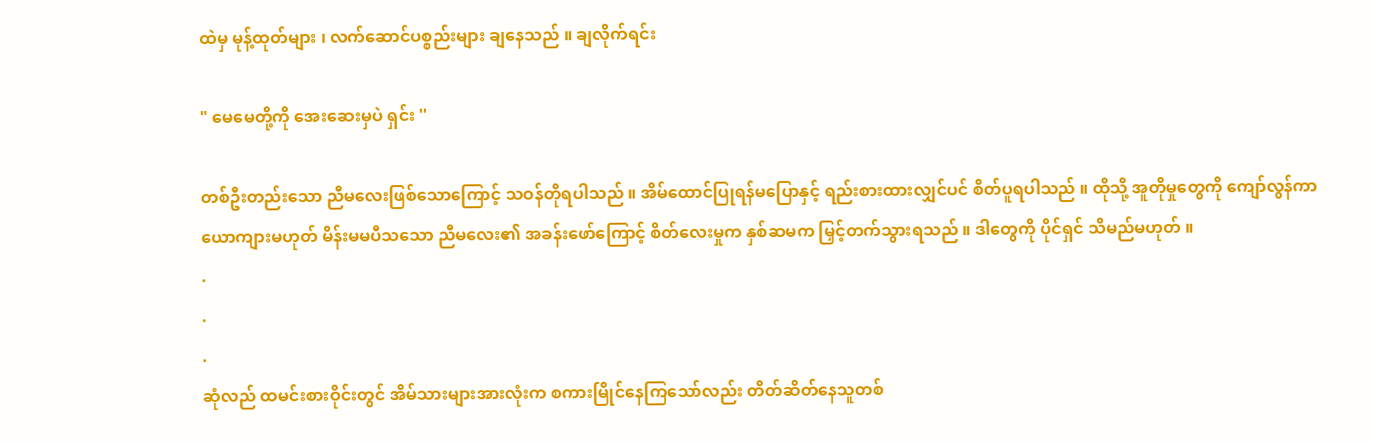ထဲမှ မုန့်ထုတ်များ ၊ လက်ဆောင်ပစ္စည်းများ ချနေသည် ။ ချလိုက်ရင်း

" မေမေတို့ကို အေးဆေးမှပဲ ရှင်း ''

တစ်ဦးတည်းသော ညီမလေးဖြစ်သောကြောင့် သဝန်တိုရပါသည် ။ အိမ်ထောင်ပြုရန်မပြောနှင့် ရည်းစားထားလျှင်ပင် စိတ်ပူရပါသည် ။ ထိုသို့ အူတိုမှုတွေကို ကျော်လွန်ကာ ယောကျားမဟုတ် မိန်းမမပီသသော ညီမလေး၏ အခန်းဖော်ကြောင့် စိတ်လေးမှုက နှစ်ဆမက မြှင့်တက်သွားရသည် ။ ဒါတွေကို ပိုင်ရှင် သိမည်မဟုတ် ။
.
.
.
ဆုံလည် ထမင်းစားဝိုင်းတွင် အိမ်သားများအားလုံးက စကားမြိုင်နေကြသော်လည်း တိတ်ဆိတ်နေသူတစ်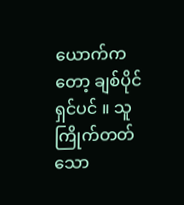ယောက်ကတော့ ချစ်ပိုင်ရှင်ပင် ။ သူကြိုက်တတ်သော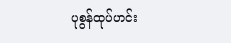ပုစွန်ထုပ်ဟင်း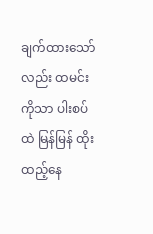ချက်ထားသော်လည်း ထမင်းကိုသာ ပါးစပ်ထဲ မြန်မြန် ထိုးထည့်နေ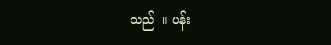သည်  ။ ပန်း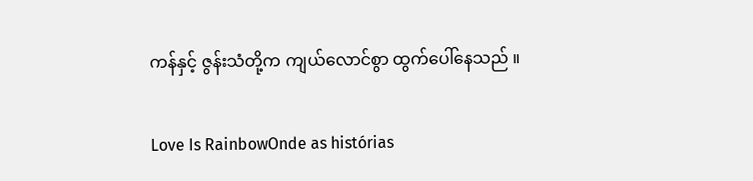ကန်နှင့် ဇွန်းသံတို့က ကျယ်လောင်စွာ ထွက်ပေါ်နေသည် ။

Love Is RainbowOnde as histórias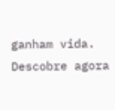ganham vida. Descobre agora